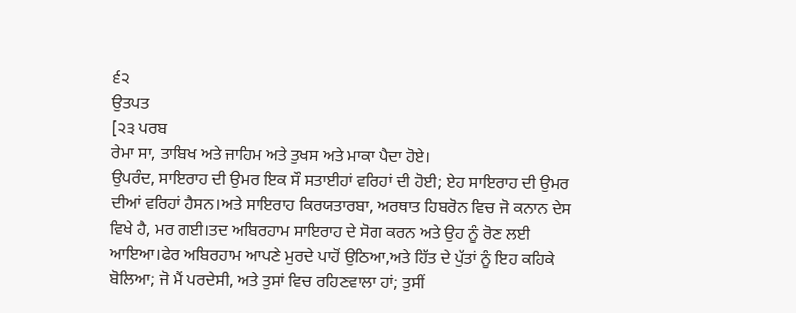੬੨
ਉਤਪਤ
[੨੩ ਪਰਬ
ਰੇਮਾ ਸਾ, ਤਾਬਿਖ ਅਤੇ ਜਾਹਿਮ ਅਤੇ ਤੁਖਸ ਅਤੇ ਮਾਕਾ ਪੈਦਾ ਹੋਏ।
ਉਪਰੰਦ, ਸਾਇਰਾਹ ਦੀ ਉਮਰ ਇਕ ਸੌ ਸਤਾਈਹਾਂ ਵਰਿਹਾਂ ਦੀ ਹੋਈ; ਏਹ ਸਾਇਰਾਹ ਦੀ ਉਮਰ ਦੀਆਂ ਵਰਿਹਾਂ ਹੈਸਨ।ਅਤੇ ਸਾਇਰਾਹ ਕਿਰਯਤਾਰਬਾ, ਅਰਥਾਤ ਹਿਬਰੋਨ ਵਿਚ ਜੋ ਕਨਾਨ ਦੇਸ ਵਿਖੇ ਹੈ, ਮਰ ਗਈ।ਤਦ ਅਬਿਰਹਾਮ ਸਾਇਰਾਹ ਦੇ ਸੋਗ ਕਰਨ ਅਤੇ ਉਹ ਨੂੰ ਰੋਣ ਲਈ ਆਇਆ।ਫੇਰ ਅਬਿਰਹਾਮ ਆਪਣੇ ਮੁਰਦੇ ਪਾਹੋਂ ਉਠਿਆ,ਅਤੇ ਹਿੱਤ ਦੇ ਪੁੱਤਾਂ ਨੂੰ ਇਹ ਕਹਿਕੇ ਬੋਲਿਆ; ਜੋ ਮੈਂ ਪਰਦੇਸੀ, ਅਤੇ ਤੁਸਾਂ ਵਿਚ ਰਹਿਣਵਾਲਾ ਹਾਂ; ਤੁਸੀਂ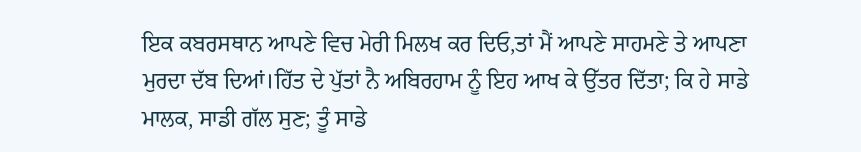ਇਕ ਕਬਰਸਥਾਨ ਆਪਣੇ ਵਿਚ ਮੇਰੀ ਮਿਲਖ ਕਰ ਦਿਓ,ਤਾਂ ਮੈਂ ਆਪਣੇ ਸਾਹਮਣੇ ਤੇ ਆਪਣਾ ਮੁਰਦਾ ਦੱਬ ਦਿਆਂ।ਹਿੱਤ ਦੇ ਪੁੱਤਾਂ ਨੈ ਅਬਿਰਹਾਮ ਨੂੰ ਇਹ ਆਖ ਕੇ ਉੱਤਰ ਦਿੱਤਾ; ਕਿ ਹੇ ਸਾਡੇ ਮਾਲਕ, ਸਾਡੀ ਗੱਲ ਸੁਣ; ਤੂੰ ਸਾਡੇ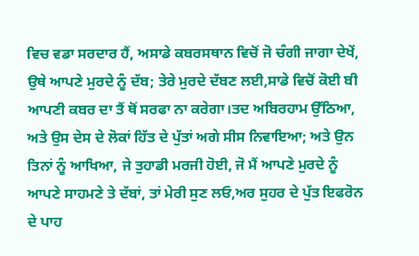ਵਿਚ ਵਡਾ ਸਰਦਾਰ ਹੈਂ, ਅਸਾਡੇ ਕਬਰਸਥਾਨ ਵਿਚੋਂ ਜੋ ਚੰਗੀ ਜਾਗਾ ਦੇਖੇਂ, ਉਥੇ ਆਪਣੇ ਮੁਰਦੇ ਨੂੰ ਦੱਬ; ਤੇਰੇ ਮੁਰਦੇ ਦੱਬਣ ਲਈ,ਸਾਡੇ ਵਿਚੋਂ ਕੋਈ ਬੀ ਆਪਣੀ ਕਬਰ ਦਾ ਤੈਂ ਥੋਂ ਸਰਫਾ ਨਾ ਕਰੇਗਾ।ਤਦ ਅਬਿਰਹਾਮ ਉੱਠਿਆ, ਅਤੇ ਉਸ ਦੇਸ ਦੇ ਲੋਕਾਂ ਹਿੱਤ ਦੇ ਪੁੱਤਾਂ ਅਗੇ ਸੀਸ ਨਿਵਾਇਆ; ਅਤੇ ਉਨ ਤਿਨਾਂ ਨੂੰ ਆਖਿਆ, ਜੇ ਤੁਹਾਡੀ ਮਰਜੀ ਹੋਈ, ਜੋ ਮੈਂ ਆਪਣੇ ਮੁਰਦੇ ਨੂੰ ਆਪਣੇ ਸਾਹਮਣੇ ਤੇ ਦੱਬਾਂ, ਤਾਂ ਮੇਰੀ ਸੁਣ ਲਓ,ਅਰ ਸੁਹਰ ਦੇ ਪੁੱਤ ਇਫਰੋਨ ਦੇ ਪਾਹ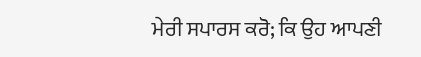ਮੇਰੀ ਸਪਾਰਸ ਕਰੋ; ਕਿ ਉਹ ਆਪਣੀ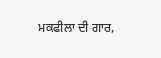ਮਕਫੀਲਾ ਦੀ ਗਾਰ,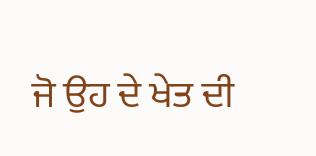ਜੋ ਉਹ ਦੇ ਖੇਤ ਦੀ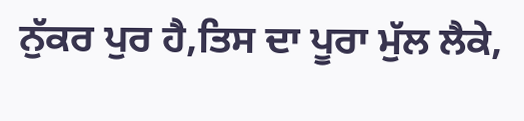ਨੁੱਕਰ ਪੁਰ ਹੈ,ਤਿਸ ਦਾ ਪੂਰਾ ਮੁੱਲ ਲੈਕੇ,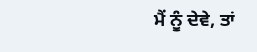ਮੈਂ ਨੂੰ ਦੇਵੇ, ਤਾਂ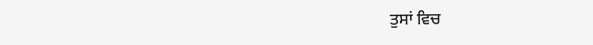ਤੁਸਾਂ ਵਿਚ